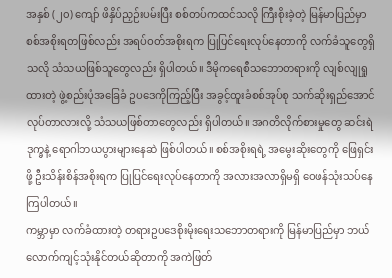အနှစ် (၂၀) ကျော် ဖိနှိပ်ညှဉ်းပမ်းပြီး စစ်တပ်ကထင်သလို ကြီးစိုးခဲ့တဲ့ မြန်မာပြည်မှာ စစ်အစိုးရတဖြစ်လည်း အရပ်ဝတ်အစိုးရက ပြုပြင်ရေးလုပ်နေတာကို လက်ခံသူတွေရှိသလို သံသယဖြစ်သူတွေလည်း ရှိပါတယ်။ ဒီမိုကရေစီသဘောတရားကို လျစ်လျုရှုထားတဲ့ ဖွဲ့စည်းပုံအခြေခံ ဥပဒေကိုကြည့်ပြီး အခွင့်ထူးခံစစ်အုပ်စု သက်ဆိုးရှည်အောင် လုပ်တာလားလို့ သံသယဖြစ်တာတွေလည်း ရှိပါတယ်။ အဂတိလိုက်စားမှုတွေ ဆင်းရဲဒုက္ခနဲ့ ရောဂါဘယပွားများနေဆဲ ဖြစ်ပါတယ်။ စစ်အစိုးရရဲ့ အမွေးဆိုးတွေကို ဖြေရှင်းဖို့ ဦးသိန်းစိန်အစိုးရက ပြုပြင်ရေးလုပ်နေတာကို အလားအလာရှိမရှိ ဝေဖန်သုံးသပ်နေကြပါတယ်။
ကမ္ဘာမှာ လက်ခံထားတဲ့ တရားဥပဒေစိုးမိုးရေးသဘောတရားကို မြန်မာပြည်မှာ ဘယ်လောက်ကျင့်သုံးနိုင်တယ်ဆိုတာကို အကဲဖြတ်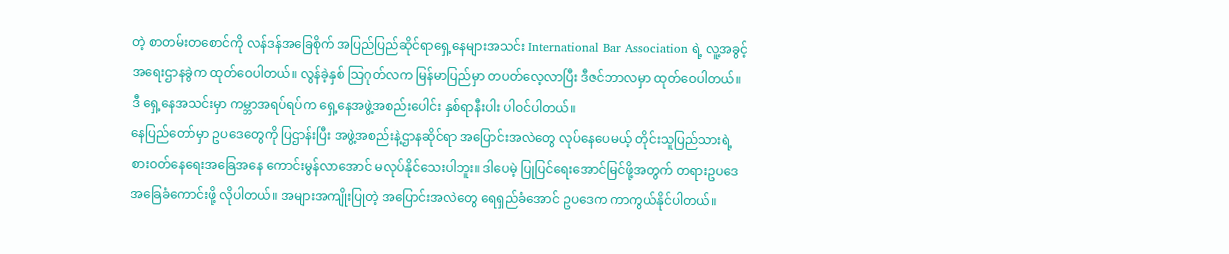တဲ့ စာတမ်းတစောင်ကို လန်ဒန်အခြေစိုက် အပြည်ပြည်ဆိုင်ရာရှေ့နေများအသင်း International Bar Association ရဲ့ လူ့အခွင့်အရေးဌာနခွဲက ထုတ်ဝေပါတယ်။ လွန်ခဲ့နှစ် သြဂုတ်လက မြန်မာပြည်မှာ တပတ်လေ့လာပြီး ဒီဇင်ဘာလမှာ ထုတ်ဝေပါတယ်။ ဒီ ရှေ့နေအသင်းမှာ ကမ္ဘာအရပ်ရပ်က ရှေ့နေအဖွဲ့အစည်းပေါင်း နှစ်ရာနီးပါး ပါဝင်ပါတယ်။
နေပြည်တော်မှာ ဥပဒေတွေကို ပြဌာန်းပြီး အဖွဲ့အစည်းနဲ့ဌာနဆိုင်ရာ အပြောင်းအလဲတွေ လုပ်နေပေမယ့် တိုင်းသူပြည်သားရဲ့ စားဝတ်နေရေးအခြေအနေ ကောင်းမွန်လာအောင် မလုပ်နိုင်သေးပါဘူး။ ဒါပေမဲ့ ပြုပြင်ရေးအောင်မြင်ဖို့အတွက် တရားဥပဒေအခြေခံကောင်းဖို့ လိုပါတယ်။ အများအကျိုးပြုတဲ့ အပြောင်းအလဲတွေ ရေရှည်ခံအောင် ဥပဒေက ကာကွယ်နိုင်ပါတယ်။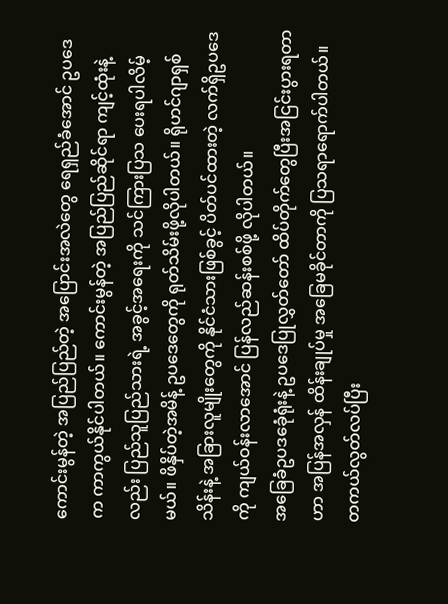ကောင်းမွန်တဲ့ အပြည်ပြည်တဲ့ အပြောင်းအလဲတွေ ရေရှည်ခံအောင် ဥပဒေက ကာကွယ်နိုင်ပါတယ်။ ကောင်းမွန်တဲ့ အပြည်ပြည်ဆိုင်ရာ ကျင့်ထုံးနဲ့လည်း ပြည်သူပြည်သားရဲ့ အခွင့်အရေးကို သင်ကြားပြသ ပေးရပါလိမ့်မယ်။ ဖိနှိပ်တဲ့အမိန့် ဥပဒေတွေကို ရုတ်သိမ်းဖို့လိုပါတယ်။ ရိုဟင်ဂျာရှစ်သိန်းနဲ့ အခြားလူမျိုးတွေကို နိုင်ငံသားဖြစ်ခွင့် ပိတ်ပင်ထားတဲ့ လက်ရှိဥပဒေကို ကျယ်ဝန်းလာအောင် ပြန်လည်ဆန်းစစ်ဖို့ လိုပါတယ်။
အခြေခံဥပဒခေုံရုံးနဲ့ ဥပဒေပြုလွှတ်တော် ထိပ်တိုက်တွေပြီးအငြင်းပွားရတာဟာ အပြန်အလှန် ထိန်းချုပ်မှု အခြေမခိုင်တာကို ပြသရာရောက်ပါတယ်။ တကယ်လွတ်လပ်ပြီး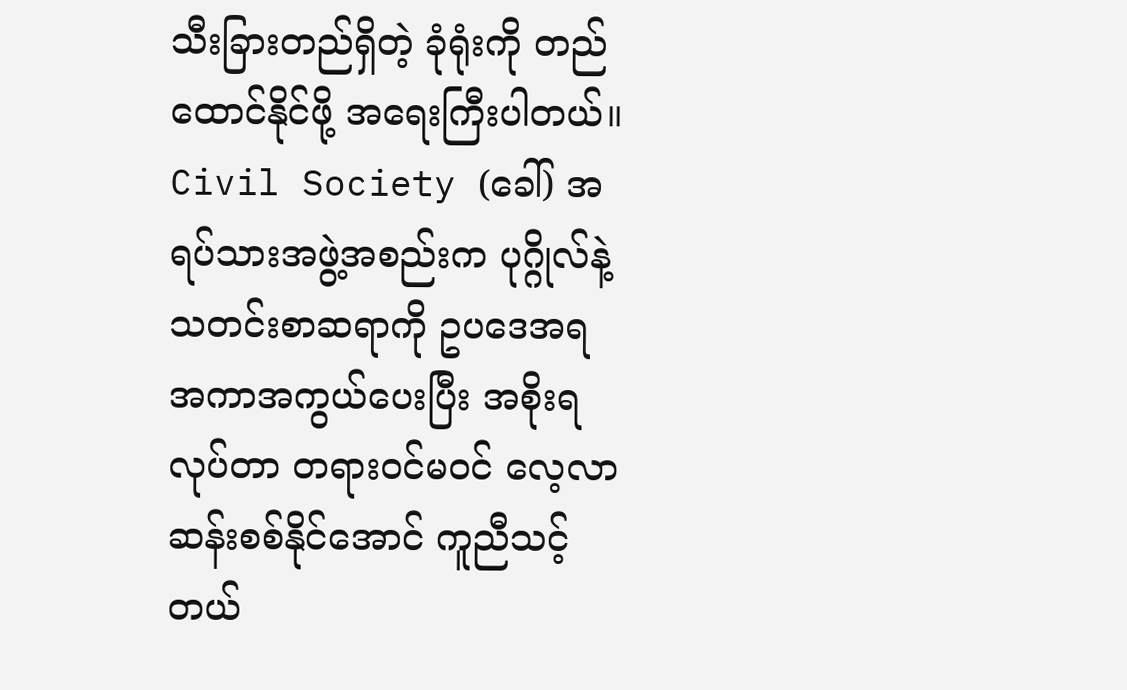သီးခြားတည်ရှိတဲ့ ခုံရုံးကို တည်ထောင်နိုင်ဖို့ အရေးကြီးပါတယ်။ Civil Society (ခေါ်) အရပ်သားအဖွဲ့အစည်းက ပုဂ္ဂိုလ်နဲ့ သတင်းစာဆရာကို ဥပဒေအရ အကာအကွယ်ပေးပြီး အစိုးရလုပ်တာ တရားဝင်မဝင် လေ့လာဆန်းစစ်နိုင်အောင် ကူညီသင့်တယ်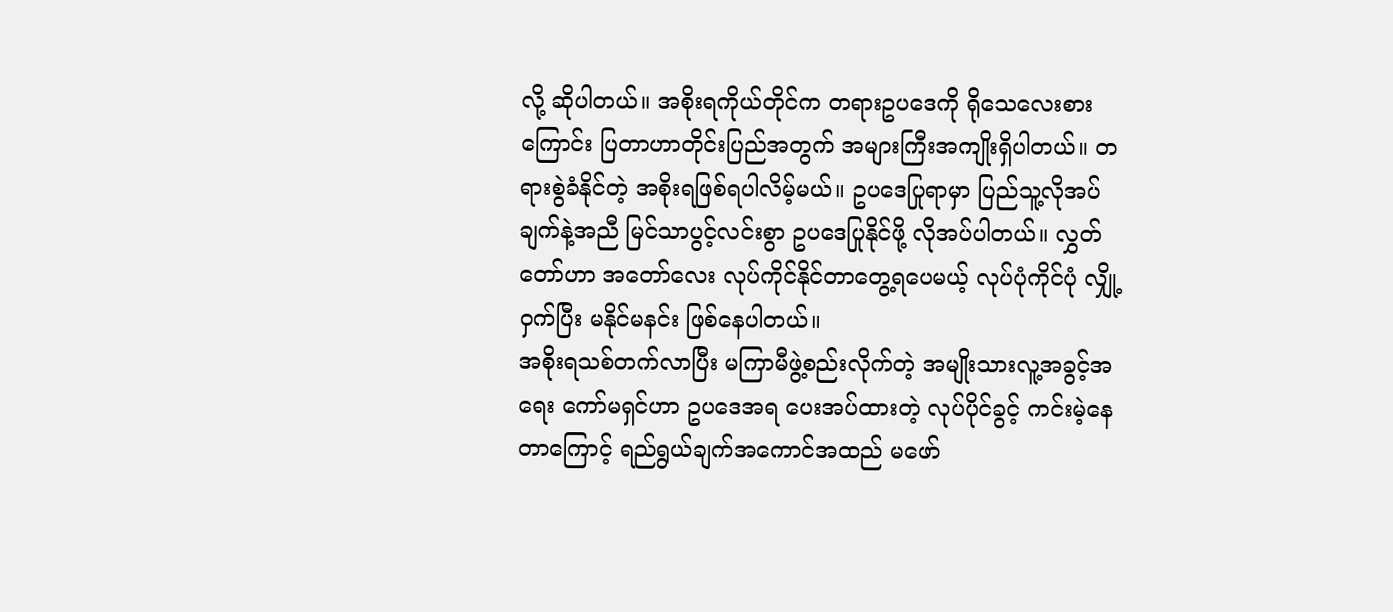လို့ ဆိုပါတယ်။ အစိုးရကိုယ်တိုင်က တရားဥပဒေကို ရိုသေလေးစားကြောင်း ပြတာဟာတိုင်းပြည်အတွက် အများကြီးအကျိုးရှိပါတယ်။ တရားစွဲခံနိုင်တဲ့ အစိုးရဖြစ်ရပါလိမ့်မယ်။ ဥပဒေပြုရာမှာ ပြည်သူ့လိုအပ်ချက်နဲ့အညီ မြင်သာပွင့်လင်းစွာ ဥပဒေပြုနိုင်ဖို့ လိုအပ်ပါတယ်။ လွှတ်တော်ဟာ အတော်လေး လုပ်ကိုင်နိုင်တာတွေ့ရပေမယ့် လုပ်ပုံကိုင်ပုံ လျှို့ဝှက်ပြီး မနိုင်မနင်း ဖြစ်နေပါတယ်။
အစိုးရသစ်တက်လာပြီး မကြာမီဖွဲ့စည်းလိုက်တဲ့ အမျိုးသားလူ့အခွင့်အရေး ကော်မရှင်ဟာ ဥပဒေအရ ပေးအပ်ထားတဲ့ လုပ်ပိုင်ခွင့် ကင်းမဲ့နေတာကြောင့် ရည်ရွယ်ချက်အကောင်အထည် မဖော်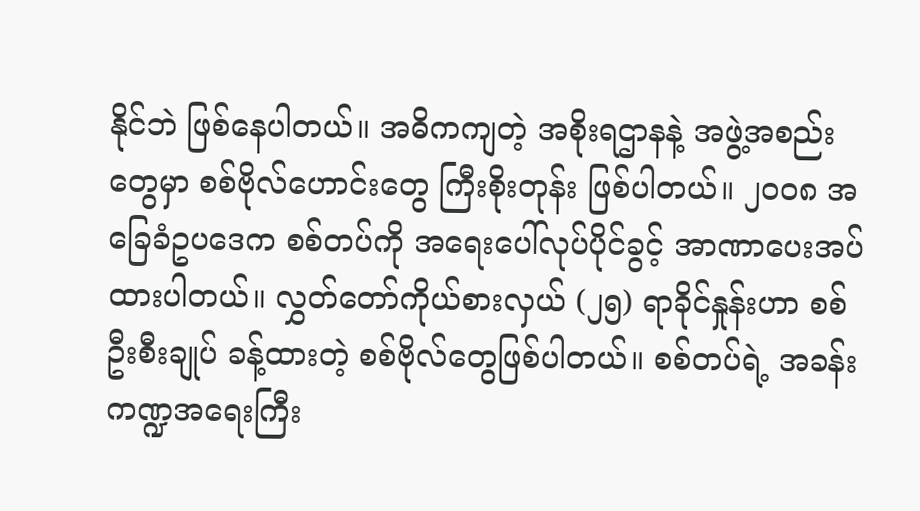နိုင်ဘဲ ဖြစ်နေပါတယ်။ အဓိကကျတဲ့ အစိုးရဌာနနဲ့ အဖွဲ့အစည်းတွေမှာ စစ်ဗိုလ်ဟောင်းတွေ ကြီးစိုးတုန်း ဖြစ်ပါတယ်။ ၂၀၀၈ အခြေခံဥပဒေက စစ်တပ်ကို အရေးပေါ်လုပ်ပိုင်ခွင့် အာဏာပေးအပ်ထားပါတယ်။ လွှတ်တော်ကိုယ်စားလှယ် (၂၅) ရာခိုင်နှုန်းဟာ စစ်ဦးစီးချုပ် ခန့်ထားတဲ့ စစ်ဗိုလ်တွေဖြစ်ပါတယ်။ စစ်တပ်ရဲ့ အခန်းကဏ္ဍအရေးကြီး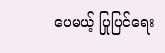ပေမယ့် ပြုပြင်ရေး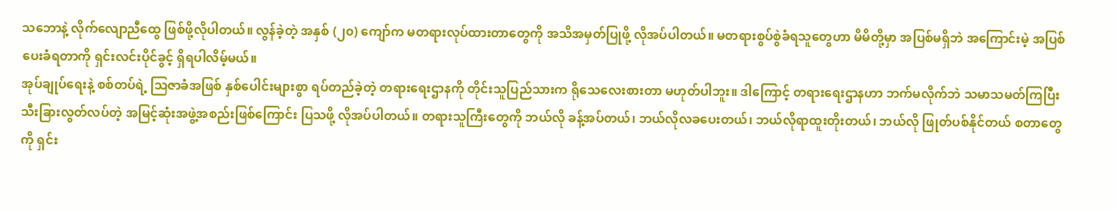သဘောနဲ့ လိုက်လျောညီထွေ ဖြစ်ဖို့လိုပါတယ်။ လွန်ခဲ့တဲ့ အနှစ် (၂၀) ကျော်က မတရားလုပ်ထားတာတွေကို အသိအမှတ်ပြုဖို့ လိုအပ်ပါတယ်။ မတရားစွပ်စွဲခံရသူတွေဟာ မိမိတို့မှာ အပြစ်မရှိဘဲ အကြောင်းမဲ့ အပြစ်ပေးခံရတာကို ရှင်းလင်းပိုင်ခွင့် ရှိရပါလိမ့်မယ်။
အုပ်ချုပ်ရေးနဲ့ စစ်တပ်ရဲ့ သြဇာခံအဖြစ် နှစ်ပေါင်းများစွာ ရပ်တည်ခဲ့တဲ့ တရားရေးဌာနကို တိုင်းသူပြည်သားက ရိုသေလေးစားတာ မဟုတ်ပါဘူး။ ဒါကြောင့် တရားရေးဌာနဟာ ဘက်မလိုက်ဘဲ သမာသမတ်ကြပြီး သီးခြားလွတ်လပ်တဲ့ အမြင့်ဆုံးအဖွဲ့အစည်းဖြစ်ကြောင်း ပြသဖို့ လိုအပ်ပါတယ်။ တရားသူကြီးတွေကို ဘယ်လို ခန့်အပ်တယ်၊ ဘယ်လိုလခပေးတယ်၊ ဘယ်လိုရာထူးတိုးတယ်၊ ဘယ်လို ဖြုတ်ပစ်နိုင်တယ် စတာတွေကို ရှင်း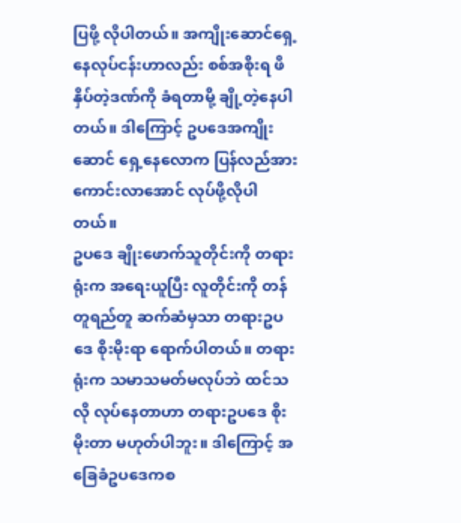ပြဖို့ လိုပါတယ်။ အကျိုးဆောင်ရှေ့နေလုပ်ငန်းဟာလည်း စစ်အစိုးရ ဖိနှိပ်တဲ့ဒဏ်ကို ခံရတာမို့ ချို့တဲ့နေပါတယ်။ ဒါကြောင့် ဥပဒေအကျိုးဆောင် ရှေ့နေလောက ပြန်လည်အားကောင်းလာအောင် လုပ်ဖို့လိုပါတယ်။
ဥပဒေ ချိုးဖောက်သူတိုင်းကို တရားရုံးက အရေးယူပြီး လူတိုင်းကို တန်တူရည်တူ ဆက်ဆံမှသာ တရားဥပဒေ စိုးမိုးရာ ရောက်ပါတယ်။ တရားရုံးက သမာသမတ်မလုပ်ဘဲ ထင်သလို လုပ်နေတာဟာ တရားဥပဒေ စိုးမိုးတာ မဟုတ်ပါဘူး။ ဒါကြောင့် အခြေခံဥပဒေကစ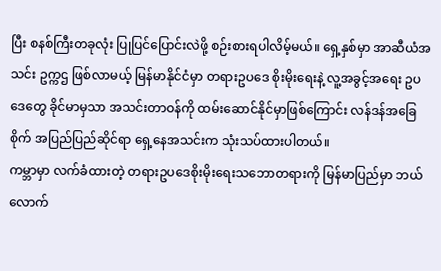ပြီး စနစ်ကြီးတခုလုံး ပြုပြင်ပြောင်းလဲဖို့ စဉ်းစားရပါလိမ့်မယ်။ ရှေ့နှစ်မှာ အာဆီယံအသင်း ဥက္ကဌ ဖြစ်လာမယ့် မြန်မာနိုင်ငံမှာ တရားဥပဒေ စိုးမိုးရေးနဲ့ လူ့အခွင့်အရေး ဥပဒေတွေ ခိုင်မာမှသာ အသင်းတာဝန်ကို ထမ်းဆောင်နိုင်မှာဖြစ်ကြောင်း လန်ဒန်အခြေစိုက် အပြည်ပြည်ဆိုင်ရာ ရှေ့နေအသင်းက သုံးသပ်ထားပါတယ်။
ကမ္ဘာမှာ လက်ခံထားတဲ့ တရားဥပဒေစိုးမိုးရေးသဘောတရားကို မြန်မာပြည်မှာ ဘယ်လောက်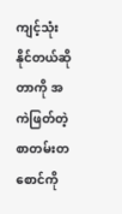ကျင့်သုံးနိုင်တယ်ဆိုတာကို အကဲဖြတ်တဲ့ စာတမ်းတစောင်ကို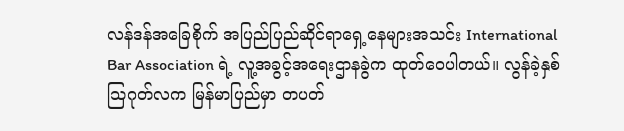လန်ဒန်အခြေစိုက် အပြည်ပြည်ဆိုင်ရာရှေ့နေများအသင်း International Bar Association ရဲ့ လူ့အခွင့်အရေးဌာနခွဲက ထုတ်ဝေပါတယ်။ လွန်ခဲ့နှစ် သြဂုတ်လက မြန်မာပြည်မှာ တပတ်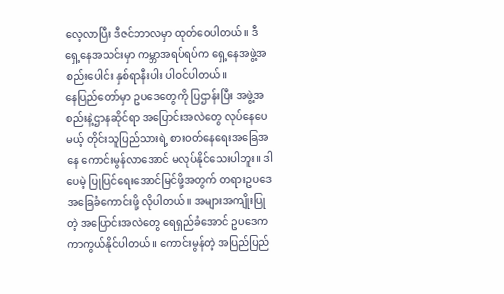လေ့လာပြီး ဒီဇင်ဘာလမှာ ထုတ်ဝေပါတယ်။ ဒီ ရှေ့နေအသင်းမှာ ကမ္ဘာအရပ်ရပ်က ရှေ့နေအဖွဲ့အစည်းပေါင်း နှစ်ရာနီးပါး ပါဝင်ပါတယ်။
နေပြည်တော်မှာ ဥပဒေတွေကို ပြဌာန်းပြီး အဖွဲ့အစည်းနဲ့ဌာနဆိုင်ရာ အပြောင်းအလဲတွေ လုပ်နေပေမယ့် တိုင်းသူပြည်သားရဲ့ စားဝတ်နေရေးအခြေအနေ ကောင်းမွန်လာအောင် မလုပ်နိုင်သေးပါဘူး။ ဒါပေမဲ့ ပြုပြင်ရေးအောင်မြင်ဖို့အတွက် တရားဥပဒေအခြေခံကောင်းဖို့ လိုပါတယ်။ အများအကျိုးပြုတဲ့ အပြောင်းအလဲတွေ ရေရှည်ခံအောင် ဥပဒေက ကာကွယ်နိုင်ပါတယ်။ ကောင်းမွန်တဲ့ အပြည်ပြည်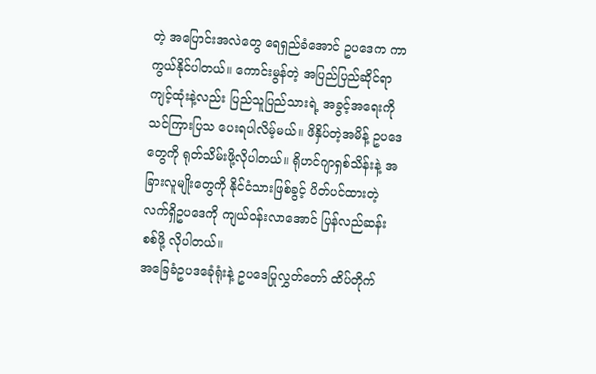တဲ့ အပြောင်းအလဲတွေ ရေရှည်ခံအောင် ဥပဒေက ကာကွယ်နိုင်ပါတယ်။ ကောင်းမွန်တဲ့ အပြည်ပြည်ဆိုင်ရာ ကျင့်ထုံးနဲ့လည်း ပြည်သူပြည်သားရဲ့ အခွင့်အရေးကို သင်ကြားပြသ ပေးရပါလိမ့်မယ်။ ဖိနှိပ်တဲ့အမိန့် ဥပဒေတွေကို ရုတ်သိမ်းဖို့လိုပါတယ်။ ရိုဟင်ဂျာရှစ်သိန်းနဲ့ အခြားလူမျိုးတွေကို နိုင်ငံသားဖြစ်ခွင့် ပိတ်ပင်ထားတဲ့ လက်ရှိဥပဒေကို ကျယ်ဝန်းလာအောင် ပြန်လည်ဆန်းစစ်ဖို့ လိုပါတယ်။
အခြေခံဥပဒခေုံရုံးနဲ့ ဥပဒေပြုလွှတ်တော် ထိပ်တိုက်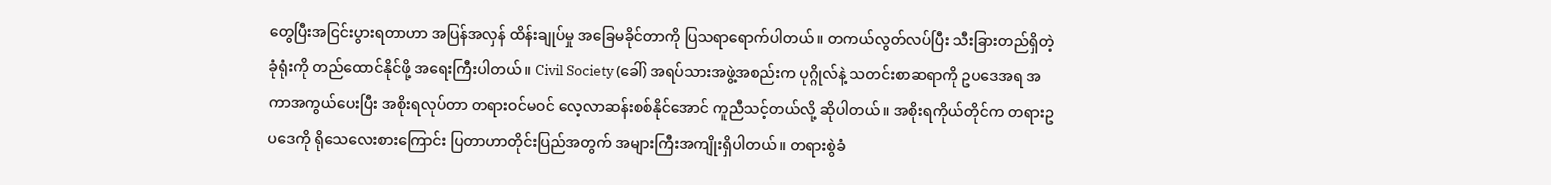တွေပြီးအငြင်းပွားရတာဟာ အပြန်အလှန် ထိန်းချုပ်မှု အခြေမခိုင်တာကို ပြသရာရောက်ပါတယ်။ တကယ်လွတ်လပ်ပြီး သီးခြားတည်ရှိတဲ့ ခုံရုံးကို တည်ထောင်နိုင်ဖို့ အရေးကြီးပါတယ်။ Civil Society (ခေါ်) အရပ်သားအဖွဲ့အစည်းက ပုဂ္ဂိုလ်နဲ့ သတင်းစာဆရာကို ဥပဒေအရ အကာအကွယ်ပေးပြီး အစိုးရလုပ်တာ တရားဝင်မဝင် လေ့လာဆန်းစစ်နိုင်အောင် ကူညီသင့်တယ်လို့ ဆိုပါတယ်။ အစိုးရကိုယ်တိုင်က တရားဥပဒေကို ရိုသေလေးစားကြောင်း ပြတာဟာတိုင်းပြည်အတွက် အများကြီးအကျိုးရှိပါတယ်။ တရားစွဲခံ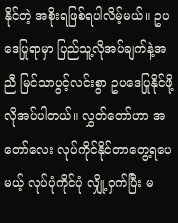နိုင်တဲ့ အစိုးရဖြစ်ရပါလိမ့်မယ်။ ဥပဒေပြုရာမှာ ပြည်သူ့လိုအပ်ချက်နဲ့အညီ မြင်သာပွင့်လင်းစွာ ဥပဒေပြုနိုင်ဖို့ လိုအပ်ပါတယ်။ လွှတ်တော်ဟာ အတော်လေး လုပ်ကိုင်နိုင်တာတွေ့ရပေမယ့် လုပ်ပုံကိုင်ပုံ လျှို့ဝှက်ပြီး မ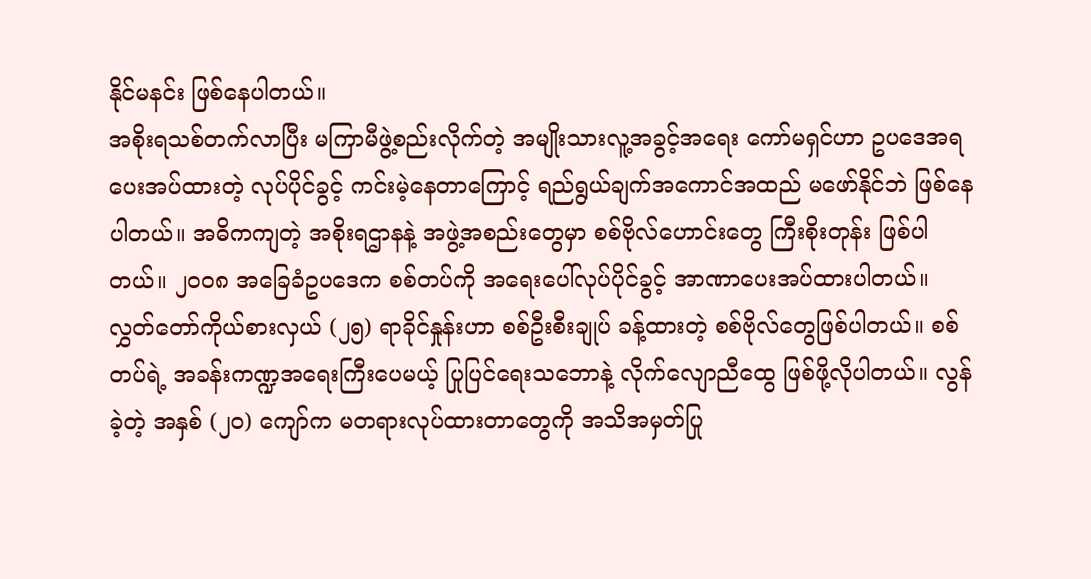နိုင်မနင်း ဖြစ်နေပါတယ်။
အစိုးရသစ်တက်လာပြီး မကြာမီဖွဲ့စည်းလိုက်တဲ့ အမျိုးသားလူ့အခွင့်အရေး ကော်မရှင်ဟာ ဥပဒေအရ ပေးအပ်ထားတဲ့ လုပ်ပိုင်ခွင့် ကင်းမဲ့နေတာကြောင့် ရည်ရွယ်ချက်အကောင်အထည် မဖော်နိုင်ဘဲ ဖြစ်နေပါတယ်။ အဓိကကျတဲ့ အစိုးရဌာနနဲ့ အဖွဲ့အစည်းတွေမှာ စစ်ဗိုလ်ဟောင်းတွေ ကြီးစိုးတုန်း ဖြစ်ပါတယ်။ ၂၀၀၈ အခြေခံဥပဒေက စစ်တပ်ကို အရေးပေါ်လုပ်ပိုင်ခွင့် အာဏာပေးအပ်ထားပါတယ်။ လွှတ်တော်ကိုယ်စားလှယ် (၂၅) ရာခိုင်နှုန်းဟာ စစ်ဦးစီးချုပ် ခန့်ထားတဲ့ စစ်ဗိုလ်တွေဖြစ်ပါတယ်။ စစ်တပ်ရဲ့ အခန်းကဏ္ဍအရေးကြီးပေမယ့် ပြုပြင်ရေးသဘောနဲ့ လိုက်လျောညီထွေ ဖြစ်ဖို့လိုပါတယ်။ လွန်ခဲ့တဲ့ အနှစ် (၂၀) ကျော်က မတရားလုပ်ထားတာတွေကို အသိအမှတ်ပြု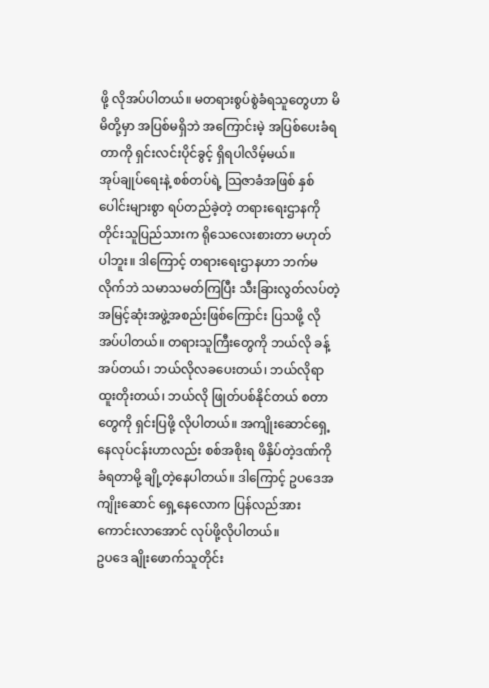ဖို့ လိုအပ်ပါတယ်။ မတရားစွပ်စွဲခံရသူတွေဟာ မိမိတို့မှာ အပြစ်မရှိဘဲ အကြောင်းမဲ့ အပြစ်ပေးခံရတာကို ရှင်းလင်းပိုင်ခွင့် ရှိရပါလိမ့်မယ်။
အုပ်ချုပ်ရေးနဲ့ စစ်တပ်ရဲ့ သြဇာခံအဖြစ် နှစ်ပေါင်းများစွာ ရပ်တည်ခဲ့တဲ့ တရားရေးဌာနကို တိုင်းသူပြည်သားက ရိုသေလေးစားတာ မဟုတ်ပါဘူး။ ဒါကြောင့် တရားရေးဌာနဟာ ဘက်မလိုက်ဘဲ သမာသမတ်ကြပြီး သီးခြားလွတ်လပ်တဲ့ အမြင့်ဆုံးအဖွဲ့အစည်းဖြစ်ကြောင်း ပြသဖို့ လိုအပ်ပါတယ်။ တရားသူကြီးတွေကို ဘယ်လို ခန့်အပ်တယ်၊ ဘယ်လိုလခပေးတယ်၊ ဘယ်လိုရာထူးတိုးတယ်၊ ဘယ်လို ဖြုတ်ပစ်နိုင်တယ် စတာတွေကို ရှင်းပြဖို့ လိုပါတယ်။ အကျိုးဆောင်ရှေ့နေလုပ်ငန်းဟာလည်း စစ်အစိုးရ ဖိနှိပ်တဲ့ဒဏ်ကို ခံရတာမို့ ချို့တဲ့နေပါတယ်။ ဒါကြောင့် ဥပဒေအကျိုးဆောင် ရှေ့နေလောက ပြန်လည်အားကောင်းလာအောင် လုပ်ဖို့လိုပါတယ်။
ဥပဒေ ချိုးဖောက်သူတိုင်း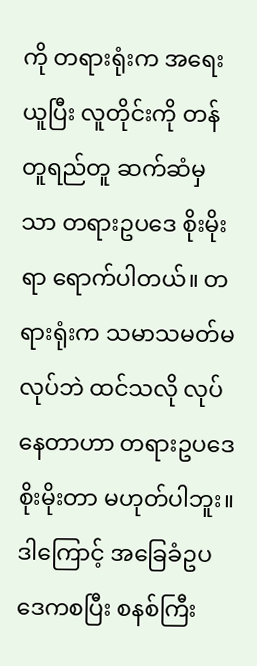ကို တရားရုံးက အရေးယူပြီး လူတိုင်းကို တန်တူရည်တူ ဆက်ဆံမှသာ တရားဥပဒေ စိုးမိုးရာ ရောက်ပါတယ်။ တရားရုံးက သမာသမတ်မလုပ်ဘဲ ထင်သလို လုပ်နေတာဟာ တရားဥပဒေ စိုးမိုးတာ မဟုတ်ပါဘူး။ ဒါကြောင့် အခြေခံဥပဒေကစပြီး စနစ်ကြီး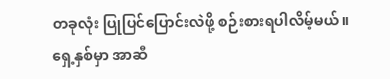တခုလုံး ပြုပြင်ပြောင်းလဲဖို့ စဉ်းစားရပါလိမ့်မယ်။ ရှေ့နှစ်မှာ အာဆီ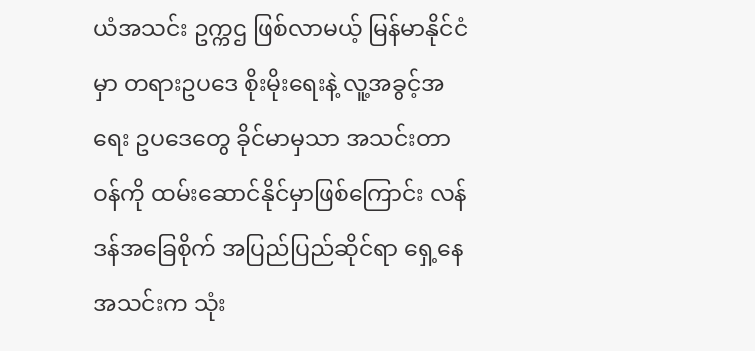ယံအသင်း ဥက္ကဌ ဖြစ်လာမယ့် မြန်မာနိုင်ငံမှာ တရားဥပဒေ စိုးမိုးရေးနဲ့ လူ့အခွင့်အရေး ဥပဒေတွေ ခိုင်မာမှသာ အသင်းတာဝန်ကို ထမ်းဆောင်နိုင်မှာဖြစ်ကြောင်း လန်ဒန်အခြေစိုက် အပြည်ပြည်ဆိုင်ရာ ရှေ့နေအသင်းက သုံး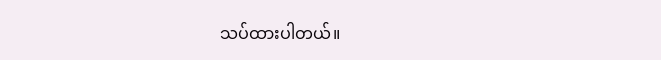သပ်ထားပါတယ်။